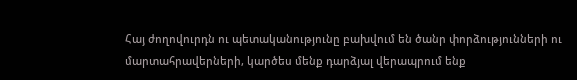Հայ ժողովուրդն ու պետականությունը բախվում են ծանր փորձությունների ու մարտահրավերների, կարծես մենք դարձյալ վերապրում ենք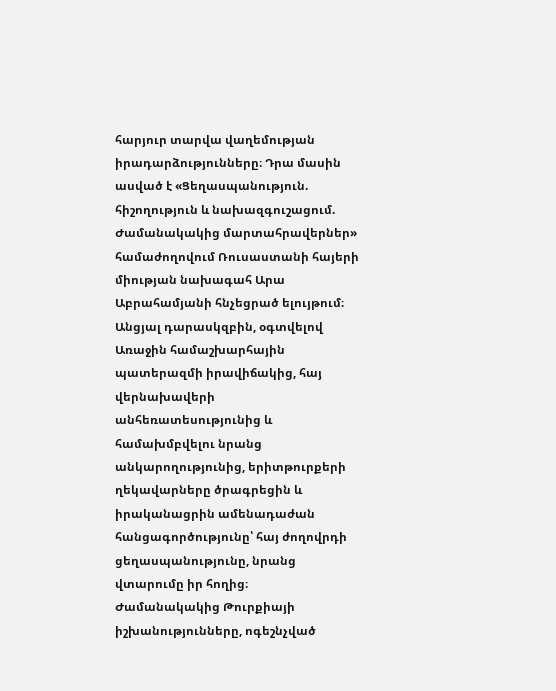հարյուր տարվա վաղեմության իրադարձությունները։ Դրա մասին ասված է «Ցեղասպանություն. հիշողություն և նախազգուշացում. Ժամանակակից մարտահրավերներ» համաժողովում Ռուսաստանի հայերի միության նախագահ Արա Աբրահամյանի հնչեցրած ելույթում։
Անցյալ դարասկզբին, օգտվելով Առաջին համաշխարհային պատերազմի իրավիճակից, հայ վերնախավերի անհեռատեսությունից և համախմբվելու նրանց անկարողությունից, երիտթուրքերի ղեկավարները ծրագրեցին և իրականացրին ամենադաժան հանցագործությունը՝ հայ ժողովրդի ցեղասպանությունը, նրանց վտարումը իր հողից։
Ժամանակակից Թուրքիայի իշխանությունները, ոգեշնչված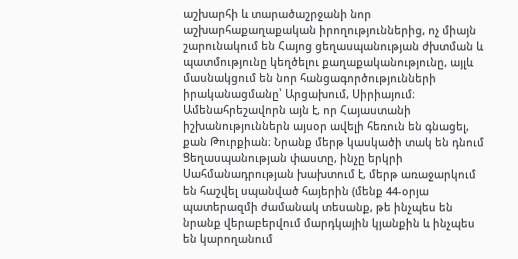աշխարհի և տարածաշրջանի նոր աշխարհաքաղաքական իրողություններից, ոչ միայն շարունակում են Հայոց ցեղասպանության ժխտման և պատմությունը կեղծելու քաղաքականությունը, այլև մասնակցում են նոր հանցագործությունների իրականացմանը՝ Արցախում, Սիրիայում։
Ամենահրեշավորն այն է, որ Հայաստանի իշխանություններն այսօր ավելի հեռուն են գնացել, քան Թուրքիան։ Նրանք մերթ կասկածի տակ են դնում Ցեղասպանության փաստը, ինչը երկրի Սահմանադրության խախտում է, մերթ առաջարկում են հաշվել սպանված հայերին (մենք 44-օրյա պատերազմի ժամանակ տեսանք, թե ինչպես են նրանք վերաբերվում մարդկային կյանքին և ինչպես են կարողանում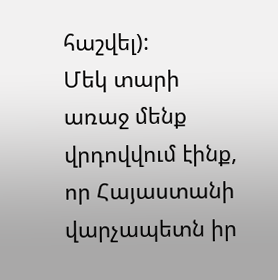հաշվել):
Մեկ տարի առաջ մենք վրդովվում էինք, որ Հայաստանի վարչապետն իր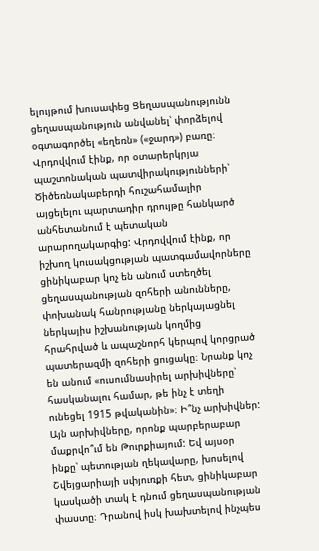ելույթում խուսափեց Ցեղասպանությունն ցեղասպանություն անվանել՝ փորձելով օգտագործել «եղեռն» («ջարդ») բառը։ Վրդովվում էինք, որ օտարերկրյա պաշտոնական պատվիրակությունների՝ Ծիծեռնակաբերդի հուշահամալիր այցելելու պարտադիր դրույթը հանկարծ անհետանում է պետական արարողակարգից: Վրդովվում էինք, որ իշխող կուսակցության պատգամավորները ցինիկաբար կոչ են անում ստեղծել ցեղասպանության զոհերի անունները, փոխանակ հանրությանը ներկայացնել ներկայիս իշխանության կողմից հրահրված և ապաշնորհ կերպով կորցրած պատերազմի զոհերի ցուցակը։ Նրանք կոչ են անում «ուսումնասիրել արխիվները՝ հասկանալու համար, թե ինչ է տեղի ունեցել 1915 թվականին»։ Ի՞նչ արխիվներ: Այն արխիվները, որոնք պարբերաբար մաքրվո՞ւմ են Թուրքիայում: Եվ այսօր ինքը՝ պետության ղեկավարը, խոսելով Շվեյցարիայի սփյուռքի հետ, ցինիկաբար կասկածի տակ է դնում ցեղասպանության փաստը։ Դրանով իսկ խախտելով ինչպես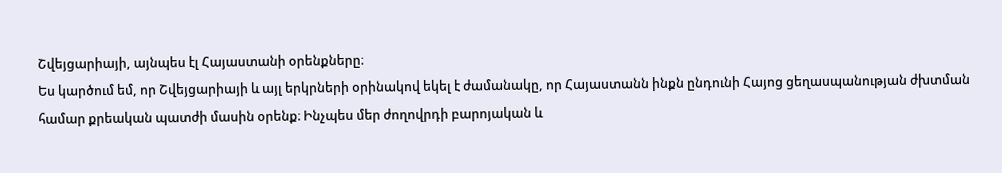Շվեյցարիայի, այնպես էլ Հայաստանի օրենքները։
Ես կարծում եմ, որ Շվեյցարիայի և այլ երկրների օրինակով եկել է ժամանակը, որ Հայաստանն ինքն ընդունի Հայոց ցեղասպանության ժխտման համար քրեական պատժի մասին օրենք։ Ինչպես մեր ժողովրդի բարոյական և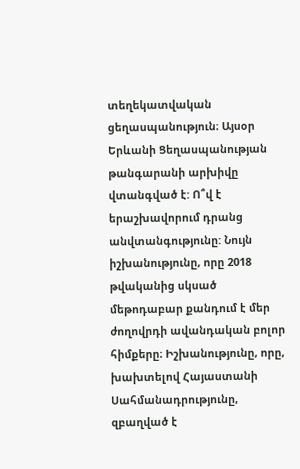տեղեկատվական ցեղասպանություն։ Այսօր Երևանի Ցեղասպանության թանգարանի արխիվը վտանգված է: Ո՞վ է երաշխավորում դրանց անվտանգությունը: Նույն իշխանությունը, որը 2018 թվականից սկսած մեթոդաբար քանդում է մեր ժողովրդի ավանդական բոլոր հիմքերը։ Իշխանությունը, որը, խախտելով Հայաստանի Սահմանադրությունը, զբաղված է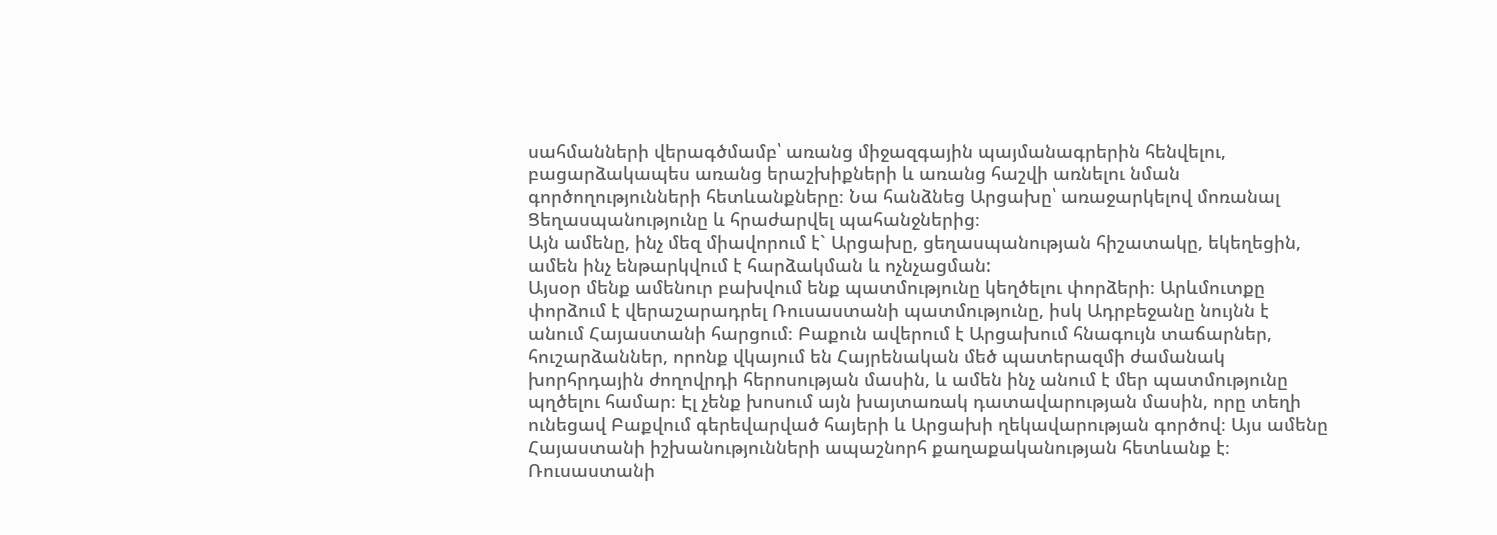սահմանների վերագծմամբ՝ առանց միջազգային պայմանագրերին հենվելու, բացարձակապես առանց երաշխիքների և առանց հաշվի առնելու նման գործողությունների հետևանքները։ Նա հանձնեց Արցախը՝ առաջարկելով մոռանալ Ցեղասպանությունը և հրաժարվել պահանջներից։
Այն ամենը, ինչ մեզ միավորում է` Արցախը, ցեղասպանության հիշատակը, եկեղեցին, ամեն ինչ ենթարկվում է հարձակման և ոչնչացման:
Այսօր մենք ամենուր բախվում ենք պատմությունը կեղծելու փորձերի։ Արևմուտքը փորձում է վերաշարադրել Ռուսաստանի պատմությունը, իսկ Ադրբեջանը նույնն է անում Հայաստանի հարցում։ Բաքուն ավերում է Արցախում հնագույն տաճարներ, հուշարձաններ, որոնք վկայում են Հայրենական մեծ պատերազմի ժամանակ խորհրդային ժողովրդի հերոսության մասին, և ամեն ինչ անում է մեր պատմությունը պղծելու համար։ Էլ չենք խոսում այն խայտառակ դատավարության մասին, որը տեղի ունեցավ Բաքվում գերեվարված հայերի և Արցախի ղեկավարության գործով։ Այս ամենը Հայաստանի իշխանությունների ապաշնորհ քաղաքականության հետևանք է։
Ռուսաստանի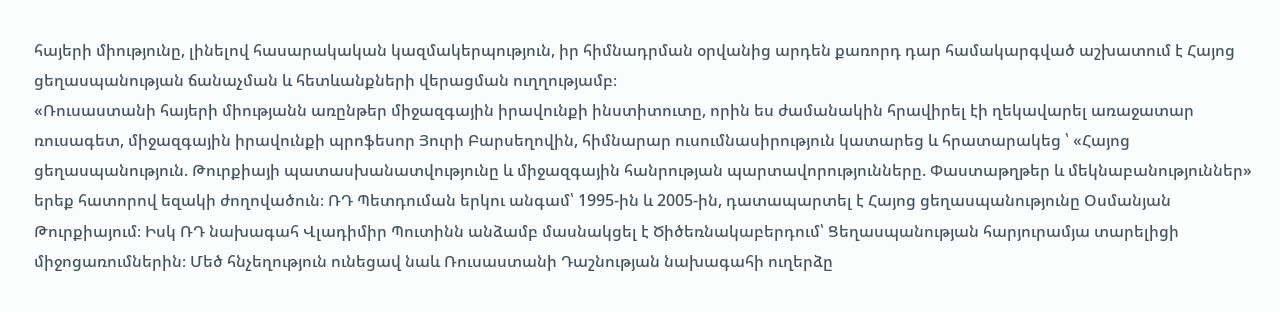հայերի միությունը, լինելով հասարակական կազմակերպություն, իր հիմնադրման օրվանից արդեն քառորդ դար համակարգված աշխատում է Հայոց ցեղասպանության ճանաչման և հետևանքների վերացման ուղղությամբ։
«Ռուսաստանի հայերի միությանն առընթեր միջազգային իրավունքի ինստիտուտը, որին ես ժամանակին հրավիրել էի ղեկավարել առաջատար ռուսագետ, միջազգային իրավունքի պրոֆեսոր Յուրի Բարսեղովին, հիմնարար ուսումնասիրություն կատարեց և հրատարակեց ՝ «Հայոց ցեղասպանություն. Թուրքիայի պատասխանատվությունը և միջազգային հանրության պարտավորությունները. Փաստաթղթեր և մեկնաբանություններ» երեք հատորով եզակի ժողովածուն։ ՌԴ Պետդուման երկու անգամ՝ 1995-ին և 2005-ին, դատապարտել է Հայոց ցեղասպանությունը Օսմանյան Թուրքիայում։ Իսկ ՌԴ նախագահ Վլադիմիր Պուտինն անձամբ մասնակցել է Ծիծեռնակաբերդում՝ Ցեղասպանության հարյուրամյա տարելիցի միջոցառումներին։ Մեծ հնչեղություն ունեցավ նաև Ռուսաստանի Դաշնության նախագահի ուղերձը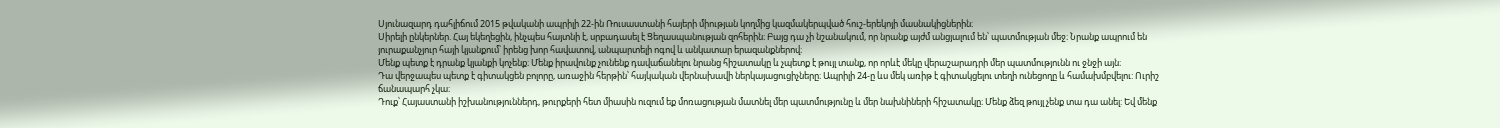Սյունազարդ դահլիճում 2015 թվականի ապրիլի 22-ին Ռուսաստանի հայերի միության կողմից կազմակերպված հուշ-երեկոյի մասնակիցներին։
Սիրելի ընկերներ. Հայ եկեղեցին, ինչպես հայտնի է, սրբադասել է Ցեղասպանության զոհերին։ Բայց դա չի նշանակում, որ նրանք այժմ անցյալում են՝ պատմության մեջ։ Նրանք ապրում են յուրաքանչյուր հայի կյանքում՝ իրենց խոր հավատով, անպարտելի ոգով և անկատար երազանքներով։
Մենք պետք է դրանք կյանքի կոչենք։ Մենք իրավունք չունենք դավաճանելու նրանց հիշատակը և չպետք է թույլ տանք, որ որևէ մեկը վերաշարադրի մեր պատմությունն ու ջնջի այն։
Դա վերջապես պետք է գիտակցեն բոլորը, առաջին հերթին՝ հայկական վերնախավի ներկայացուցիչները։ Ապրիլի 24-ը ևս մեկ առիթ է գիտակցելու տեղի ունեցողը և համախմբվելու: Ուրիշ ճանապարհ չկա։
Դուք՝ Հայաստանի իշխանություններդ, թուրքերի հետ միասին ուզում եք մոռացության մատնել մեր պատմությունը և մեր նախնիների հիշատակը։ Մենք ձեզ թույլ չենք տա դա անել: Եվ մենք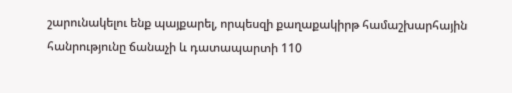շարունակելու ենք պայքարել, որպեսզի քաղաքակիրթ համաշխարհային հանրությունը ճանաչի և դատապարտի 110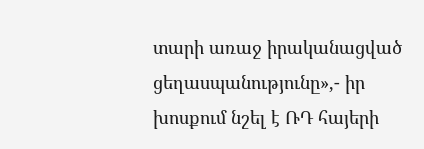տարի առաջ իրականացված ցեղասպանությունը»,- իր խոսքում նշել է ՌԴ հայերի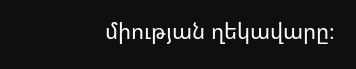միության ղեկավարը։